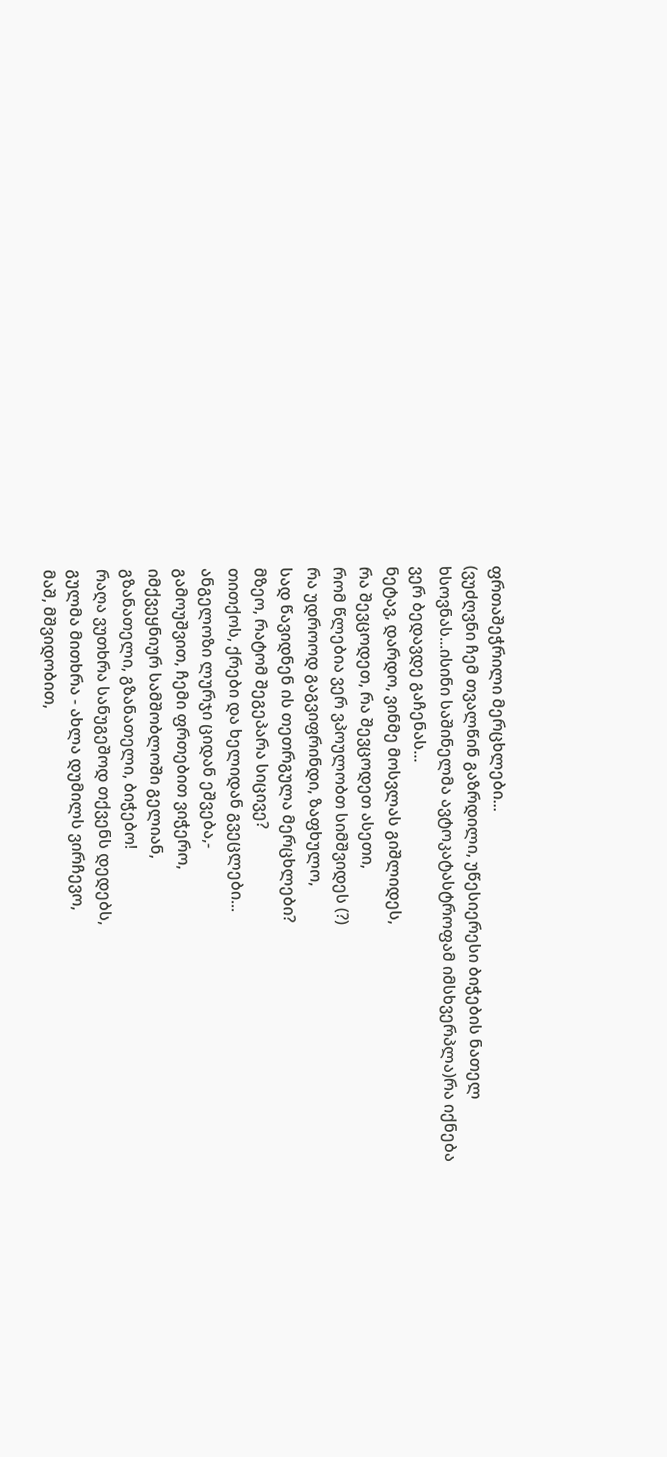ფრთაშეჭრილი მერცხლები...
(ვუძღვნი ჩემ თვალწინ გაზრდილი, უწესიერესი ბიჭების ნათელ ხსოვნას...ისინი საშინელმა ავტოკატასტროფამ იმსხვერპლა)რა იქნება ვერ ბედავდე გაჩენას...
ნეტავ, დარდო, ვინმე მოსვლას გიშლიდეს,
რა შევცოდეთ, რა შევცოდეთ ასეთი,
რომ წლებია ვერ ვპოულობთ სიმშვიდეს (?)
რა უდროოდ გაგვიფრინდი, ზაფხულო,
სად წავიდნენ ის თეთრგულა მერცხლები?
მზეო, რატომ შეგეპარა სიცივე?
თითქოს, ქრები და ხელიდან გვეცლები...
ანგელოზი ლურჯი ციდან ეშვება,-
გამოუშვით, ჩემი ფრთებით ვიჭერო,
იმქვეყნიურ სამშობლოში გელიან,
გზანათელი, გზანათელი, ბიჭებო!
რაღა ვუთხრა სანუგეშოდ თქვენს დედებს,
გულმა მითხრა - ახლა დუმილს ვირჩევო,
მაშ, მშვიდობით,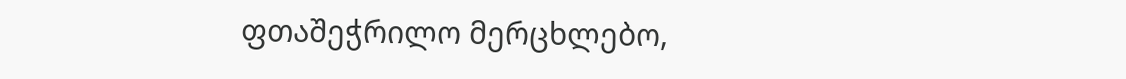ფთაშეჭრილო მერცხლებო,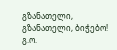გზანათელი, გზანათელი, ბიჭებო!
გ.ო.